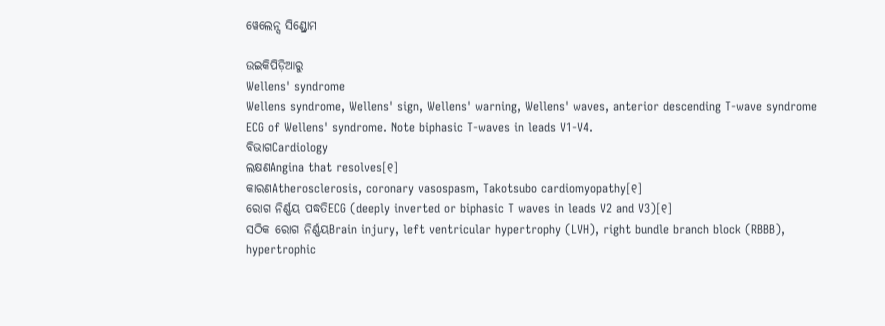ୱେଲେନ୍ସ ସିଣ୍ଡ୍ରୋମ

ଉଇକିପିଡ଼ିଆ‌ରୁ
Wellens' syndrome
Wellens syndrome, Wellens' sign, Wellens' warning, Wellens' waves, anterior descending T-wave syndrome
ECG of Wellens' syndrome. Note biphasic T-waves in leads V1-V4.
ବିଭାଗCardiology
ଲକ୍ଷଣAngina that resolves[୧]
କାରଣAtherosclerosis, coronary vasospasm, Takotsubo cardiomyopathy[୧]
ରୋଗ ନିର୍ଣ୍ଣୟ ପଦ୍ଧତିECG (deeply inverted or biphasic T waves in leads V2 and V3)[୧]
ସଠିକ ରୋଗ ନିର୍ଣ୍ଣୟBrain injury, left ventricular hypertrophy (LVH), right bundle branch block (RBBB), hypertrophic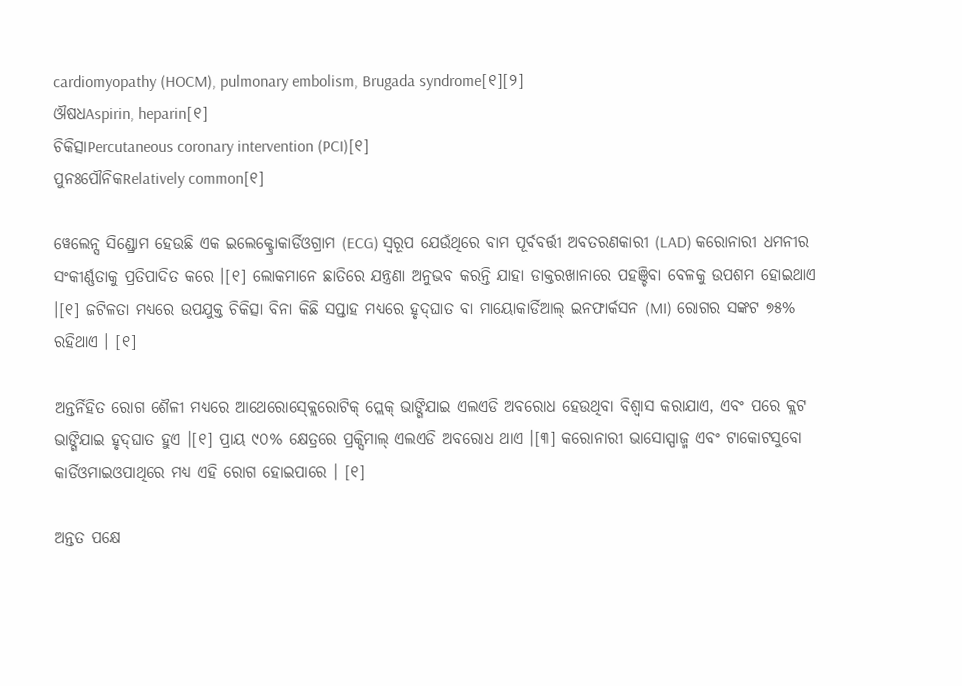cardiomyopathy (HOCM), pulmonary embolism, Brugada syndrome[୧][୨]
ଔଷଧAspirin, heparin[୧]
ଚିକିତ୍ସାPercutaneous coronary intervention (PCI)[୧]
ପୁନଃପୌନିକRelatively common[୧]

ୱେଲେନ୍ସ ସିଣ୍ଡ୍ରୋମ ହେଉଛି ଏକ ଇଲେକ୍ଟ୍ରୋକାର୍ଡିଓଗ୍ରାମ (ECG) ସ୍ୱରୂପ ଯେଉଁଥିରେ ବାମ ପୂର୍ବବର୍ତ୍ତୀ ଅବତରଣକାରୀ (LAD) କରୋନାରୀ ଧମନୀର ସଂକୀର୍ଣ୍ଣତାକୁ ପ୍ରତିପାଦିତ କରେ ।[୧] ଲୋକମାନେ ଛାତିରେ ଯନ୍ତ୍ରଣା ଅନୁଭବ କରନ୍ତି ଯାହା ଡାକ୍ତରଖାନାରେ ପହଞ୍ଚିବା ବେଳକୁ ଉପଶମ ହୋଇଥାଏ ।[୧] ଜଟିଳତା ମଧ୍ୟରେ ଉପଯୁକ୍ତ ଚିକିତ୍ସା ବିନା କିଛି ସପ୍ତାହ ମଧ୍ୟରେ ହୃଦ୍‌ଘାତ ବା ମାୟୋକାର୍ଡିଆଲ୍ ଇନଫାର୍କସନ (MI) ରୋଗର ସଙ୍କଟ ୭୫% ରହିଥାଏ । [୧]

ଅନ୍ତର୍ନିହିତ ରୋଗ ଶୈଳୀ ମଧ୍ୟରେ ଆଥେରୋସ୍କ୍ଲେରୋଟିକ୍ ପ୍ଲେକ୍ ଭାଙ୍ଗିଯାଇ ଏଲଏଡି ଅବରୋଧ ହେଉଥିବା ବିଶ୍ୱାସ କରାଯାଏ, ଏବଂ ପରେ କ୍ଲଟ ଭାଙ୍ଗିଯାଇ ହୃଦ୍‌ଘାତ ହୁଏ ।[୧] ପ୍ରାୟ ୯୦% କ୍ଷେତ୍ରରେ ପ୍ରକ୍ସିମାଲ୍ ଏଲଏଡି ଅବରୋଧ ଥାଏ ।[୩] କରୋନାରୀ ଭାସୋସ୍ପାଜ୍ମ ଏବଂ ଟାକୋଟସୁବୋ କାର୍ଡିଓମାଇଓପାଥିରେ ମଧ୍ୟ ଏହି ରୋଗ ହୋଇପାରେ । [୧]

ଅନ୍ତତ ପକ୍ଷେ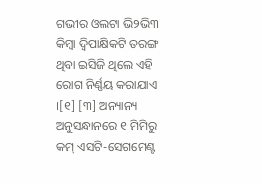ଗଭୀର ଓଲଟା ଭି୨ଭି୩ କିମ୍ବା ଦ୍ୱିପାକ୍ଷିକଟି ତରଙ୍ଗ ଥିବା ଇସିଜି ଥିଲେ ଏହି ରୋଗ ନିର୍ଣ୍ଣୟ କରାଯାଏ ।[୧] [୩] ଅନ୍ୟାନ୍ୟ ଅନୁସନ୍ଧାନରେ ୧ ମିମିରୁ କମ୍ ଏସଟି-ସେଗମେଣ୍ଟ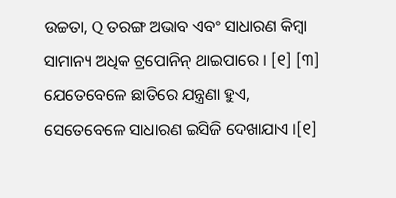ଉଚ୍ଚତା, Q ତରଙ୍ଗ ଅଭାବ ଏବଂ ସାଧାରଣ କିମ୍ବା ସାମାନ୍ୟ ଅଧିକ ଟ୍ରପୋନିନ୍ ଥାଇପାରେ । [୧] [୩] ଯେତେବେଳେ ଛାତିରେ ଯନ୍ତ୍ରଣା ହୁଏ, ସେତେବେଳେ ସାଧାରଣ ଇସିଜି ଦେଖାଯାଏ ।[୧]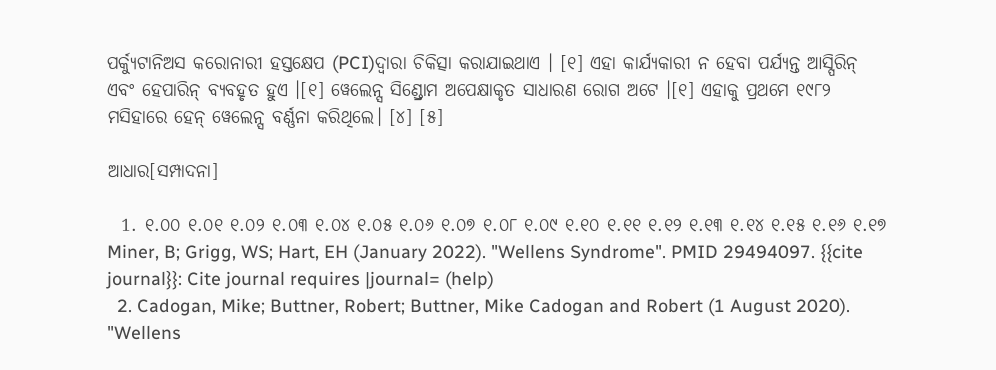ପର୍କ୍ୟୁଟାନିଅସ କରୋନାରୀ ହସ୍ତକ୍ଷେପ (PCI)ଦ୍ୱାରା ଚିକିତ୍ସା କରାଯାଇଥାଏ । [୧] ଏହା କାର୍ଯ୍ୟକାରୀ ନ ହେବା ପର୍ଯ୍ୟନ୍ତ ଆସ୍ପିରିନ୍ ଏବଂ ହେପାରିନ୍ ବ୍ୟବହୃତ ହୁଏ ।[୧] ୱେଲେନ୍ସ ସିଣ୍ଡ୍ରୋମ ଅପେକ୍ଷାକୃତ ସାଧାରଣ ରୋଗ ଅଟେ ।[୧] ଏହାକୁ ପ୍ରଥମେ ୧୯୮୨ ମସିହାରେ ହେନ୍ ୱେଲେନ୍ସ ବର୍ଣ୍ଣନା କରିଥିଲେ। [୪] [୫]

ଆଧାର[ସମ୍ପାଦନା]

  1. ୧.୦୦ ୧.୦୧ ୧.୦୨ ୧.୦୩ ୧.୦୪ ୧.୦୫ ୧.୦୬ ୧.୦୭ ୧.୦୮ ୧.୦୯ ୧.୧୦ ୧.୧୧ ୧.୧୨ ୧.୧୩ ୧.୧୪ ୧.୧୫ ୧.୧୬ ୧.୧୭ Miner, B; Grigg, WS; Hart, EH (January 2022). "Wellens Syndrome". PMID 29494097. {{cite journal}}: Cite journal requires |journal= (help)
  2. Cadogan, Mike; Buttner, Robert; Buttner, Mike Cadogan and Robert (1 August 2020). "Wellens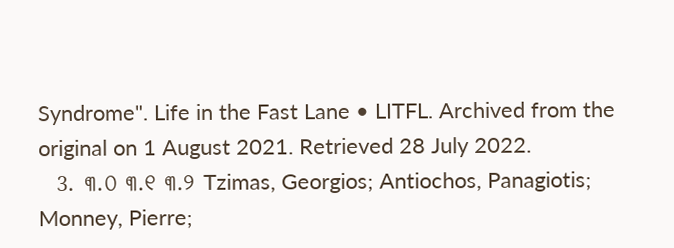Syndrome". Life in the Fast Lane • LITFL. Archived from the original on 1 August 2021. Retrieved 28 July 2022.
  3. ୩.୦ ୩.୧ ୩.୨ Tzimas, Georgios; Antiochos, Panagiotis; Monney, Pierre;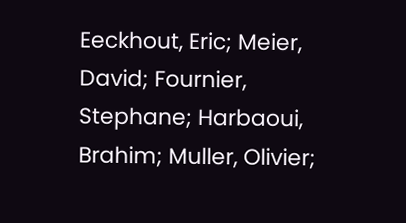Eeckhout, Eric; Meier, David; Fournier, Stephane; Harbaoui, Brahim; Muller, Olivier;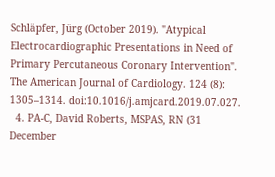Schläpfer, Jürg (October 2019). "Atypical Electrocardiographic Presentations in Need of Primary Percutaneous Coronary Intervention". The American Journal of Cardiology. 124 (8): 1305–1314. doi:10.1016/j.amjcard.2019.07.027.
  4. PA-C, David Roberts, MSPAS, RN (31 December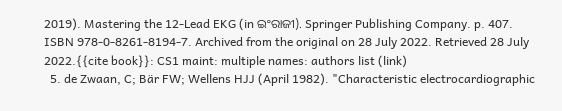2019). Mastering the 12-Lead EKG (in ଇଂରାଜୀ). Springer Publishing Company. p. 407. ISBN 978-0-8261-8194-7. Archived from the original on 28 July 2022. Retrieved 28 July 2022.{{cite book}}: CS1 maint: multiple names: authors list (link)
  5. de Zwaan, C; Bär FW; Wellens HJJ (April 1982). "Characteristic electrocardiographic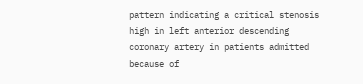pattern indicating a critical stenosis high in left anterior descending coronary artery in patients admitted because of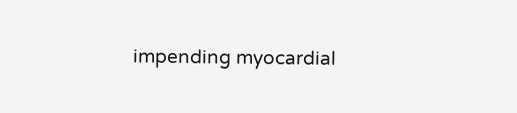impending myocardial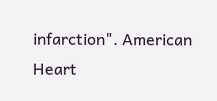infarction". American Heart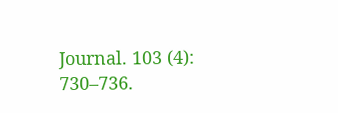Journal. 103 (4): 730–736.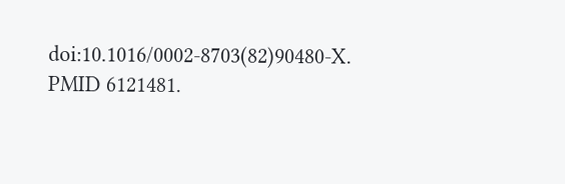doi:10.1016/0002-8703(82)90480-X. PMID 6121481.